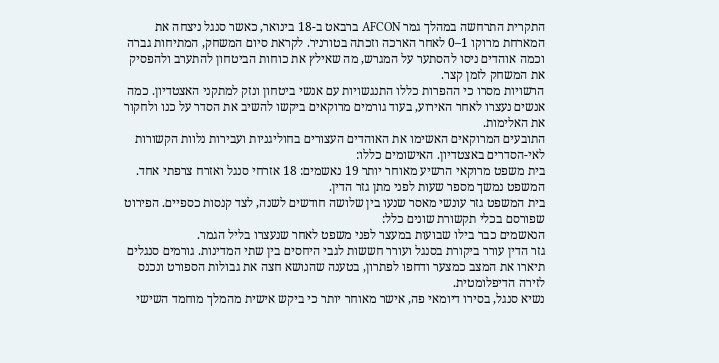התקרית התרחשה במהלך גמר AFCON ברבאט ב-18 בינואר, כאשר סנגל ניצחה את המארחת מרוקו 1–0 לאחר הארכה וזכתה בטורניר. לקראת סיום המשחק, המתיחות גברה וכמה אוהדים ניסו להסתער על המגרש, מה שאילץ את כוחות הביטחון להתערב ולהפסיק את המשחק לזמן קצר.
הרשויות מסרו כי ההפרות כללו התנגשויות עם אנשי ביטחון ונזק למתקני האצטדיון. כמה אנשים נעצרו לאחר האירוע, בעוד גורמים מרוקאים ביקשו להשיב את הסדר על כנו ולחקור את האלימות.
התובעים המרוקאים האשימו את האוהדים העצורים בחוליגניות ועבירות נלוות הקשורות לאי-הסדרים באצטדיון. האישומים כללו:
בית משפט מרוקאי הרשיע מאוחר יותר 19 נאשמים: 18 אזרחי סנגל ואזרח צרפתי אחד. המשפט נמשך מספר שעות לפני מתן גזר הדין.
בית המשפט גזר עונשי מאסר שנעו בין שלושה חודשים לשנה, לצד קנסות כספיים. הפירוט שפורסם בכלי תקשורת שונים כלל:
הנאשמים כבר בילו שבועות במעצר לפני משפט לאחר שנעצרו בליל הגמר.
גזר הדין עורר ביקורת בסנגל ועורר חששות לגבי היחסים בין שתי המדינות. גורמים סנגלים תיארו את המצב כמצער ודחפו לפתרון, בטענה שהנושא חצה את גבולות הספורט ונכנס לזירה הדיפלומטית.
נשיא סנגל, בסירו דיומאי פה, אישר מאוחר יותר כי ביקש אישית מהמלך מוחמד השישי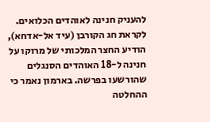להעניק חנינה לאוהדים הכלואים.
לקראת חג הקורבן (עיד אל-אדחא), הודיע החצר המלכותי של מרוקו על חנינה ל-18 האוהדים הסנגלים שהורשעו בפרשה. בארמון נאמר כי ההחלטה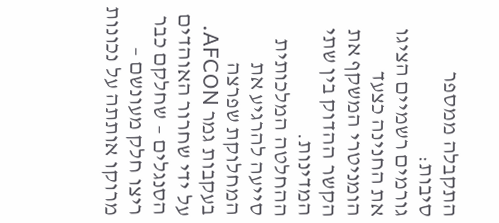התקבלה ממספר סיבות:
גורמים רשמיים הציגו את החנינה כצעד הומניטרי המשקף את הקשר ההדוק בין שתי המדינות.
ההחלטה המלכותית סייעה להרגיע את המחלוקת שפרצה בעקבות גמר AFCON. על ידי שחרור האוהדים הסנגלים – שחלקם כבר ריצו חלק מעונשם – מרוקו אותתה על נכונות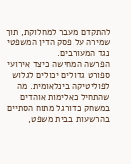להתקדם מעבר למחלוקת, תוך שמירה על פסק הדין המשפטי נגד המעורבים.
הפרשה המחישה כיצד אירועי ספורט גדולים יכולים לגלוש לפוליטיקה בינלאומית. מה שהתחיל כאלימות אוהדים במשחק כדורגל מתוח הסתיים בהרשעות בבית משפט,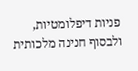פניות דיפלומטיות, ולבסוף חנינה מלכותית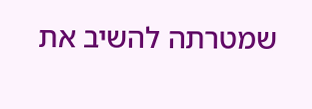שמטרתה להשיב את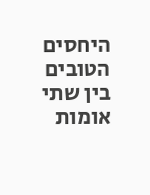היחסים הטובים בין שתי אומות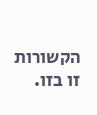הקשורות זו בזו.